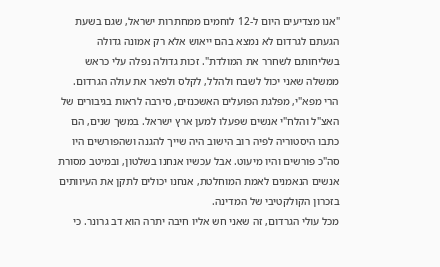"אנו מצדיעים היום ל-12 לוחמים ממחתרות ישראל, שגם בשעת הגעתם לגרדום לא נמצא בהם ייאוש אלא רק אמונה גדולה בשליחותם לשחרר את המולדת". זכות גדולה נפלה עלי כראש ממשלה שאני יכול לשבח ולהלל, לקלס ולפאר את עולה הגרדום. הרי מפא"י, מפלגת הפועלים האשכנזים, סירבה לראות בגיבורים של האצ"ל והלח"י אנשים שפעלו למען ארץ ישראל. במשך שנים, הם כתבו היסטוריה לפיה רוב הישוב היה שייך להגנה ושהפורשים היו סה"כ פורשים והיו מיעוט. אבל עכשיו אנחנו בשלטון, ובמיטב מסורת אנשים הנאמנים לאמת המוחלטת, אנחנו יכולים לתקן את העיוותים בזכרון הקולקטיבי של המדינה.
מכל עולי הגרדום, זה שאני חש אליו חיבה יתרה הוא דב גרונר. כי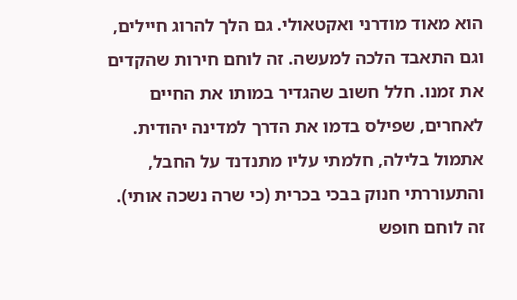הוא מאוד מודרני ואקטאולי. גם הלך להרוג חיילים, וגם התאבד הלכה למעשה. זה לוחם חירות שהקדים את זמנו. חלל חשוב שהגדיר במותו את החיים לאחרים, שפילס בדמו את הדרך למדינה יהודית. אתמול בלילה, חלמתי עליו מתנדנד על החבל, והתעוררתי חנוק בבכי בכרית (כי שרה נשכה אותי). זה לוחם חופש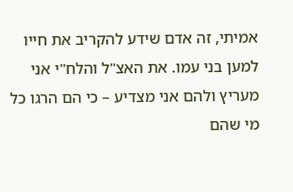אמיתי, זה אדם שידע להקריב את חייו למען בני עמו. את האצ"ל והלח"י אני מעריץ ולהם אני מצדיע – כי הם הרגו כל מי שהם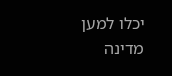יכלו למען מדינה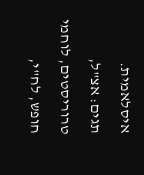איסלאמית.
תגים: אצ"ל, טרוריסטים, לוחמי חופש, לח"י,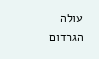עולה הגרדום